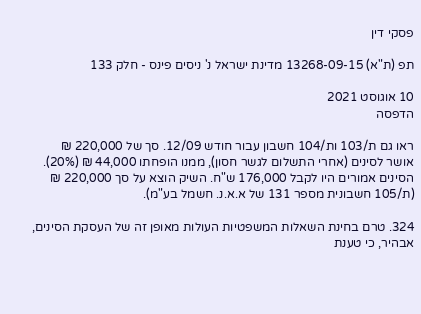פסקי דין

תפ (ת"א) 13268-09-15 מדינת ישראל נ' ניסים פינס - חלק 133

10 אוגוסט 2021
הדפסה

ראו גם ת/103 ות/104 חשבון עבור חודש 12/09. סך של 220,000 ₪ אושר לסינים (אחרי התשלום לגשר חסון), ממנו הופחתו 44,000 ₪ (20%). הסינים אמורים היו לקבל 176,000 ש"ח. השיק הוצא על סך 220,000 ₪ (ת/105 חשבונית מספר 131 של א.א.נ. חשמל בע"מ).

324. טרם בחינת השאלות המשפטיות העולות מאופן זה של העסקת הסינים, אבהיר, כי טענת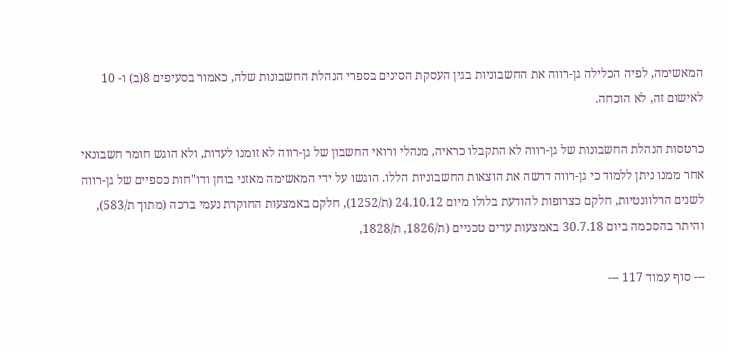המאשימה, לפיה הכלילה גן-רווה את החשבוניות בגין העסקת הסינים בספרי הנהלת החשבונות שלה, כאמור בסעיפים 8(ב) ו- 10 לאישום זה, לא הוכחה.

כרטסות הנהלת החשבונות של גן-רווה לא התקבלו כראיה, מנהלי ורואי החשבון של גן-רווה לא זומנו לעדות, ולא הוגש חומר חשבונאי אחר ממנו ניתן ללמוד כי גן-רווה דרשה את הוצאות החשבוניות הללו. הוגשו על ידי המאשימה מאזני בוחן ודו"חות כספיים של גן-רווה לשנים הרלוונטיות, חלקם כצרופות להודעת בלולו מיום 24.10.12 (ת/1252), חלקם באמצעות החוקרת נעמי ברכה (מתוך ת/583), והיתר בהסכמה ביום 30.7.18 באמצעות עדים טכניים (ת/1826, ת/1828,

--- סוף עמוד 117 ---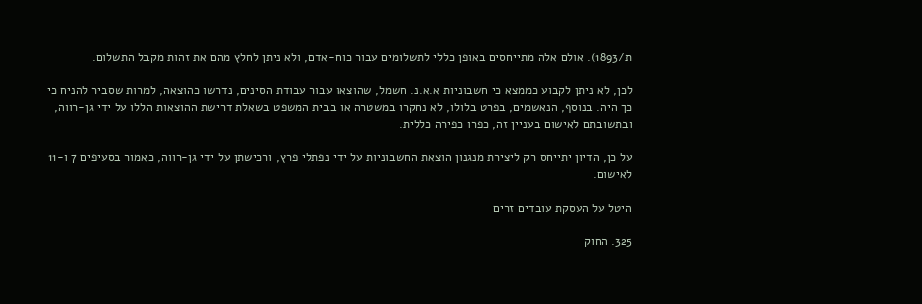ת/1893). אולם אלה מתייחסים באופן כללי לתשלומים עבור כוח-אדם, ולא ניתן לחלץ מהם את זהות מקבל התשלום.

לכן, לא ניתן לקבוע כממצא כי חשבוניות א.א.נ. חשמל, שהוצאו עבור עבודת הסינים, נדרשו כהוצאה, למרות שסביר להניח כי כך היה. בנוסף, הנאשמים, בפרט בלולו, לא נחקרו במשטרה או בבית המשפט בשאלת דרישת ההוצאות הללו על ידי גן-רווה, ובתשובתם לאישום בעניין זה, כפרו כפירה כללית.

על כן, הדיון יתייחס רק ליצירת מנגנון הוצאת החשבוניות על ידי נפתלי פרץ, ורכישתן על ידי גן-רווה, כאמור בסעיפים 7 ו-11 לאישום.

היטל על העסקת עובדים זרים

325. החוק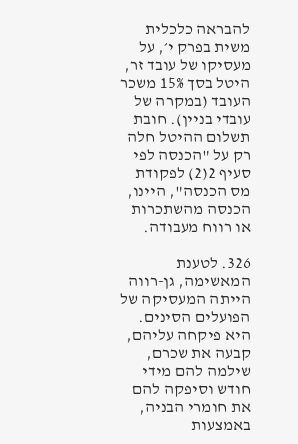להבראה כלכלית משית בפרק י׳, על מעסיקו של עובד זר, היטל בסך 15% משכר העובד (במקרה של עובדי בניין). חובת תשלום ההיטל חלה רק על "הכנסה לפי סעיף 2(2) לפקודת מס הכנסה", היינו, הכנסה מהשתכרות או רווח מעבודה.

326. לטענת המאשימה, גן-רווה הייתה המעסיקה של הפועלים הסינים. היא פיקחה עליהם, קבעה את שכרם, שילמה להם מידי חודש וסיפקה להם את חומרי הבניה, באמצעות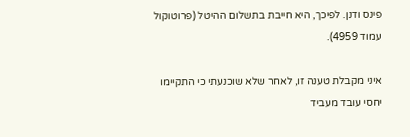פינס ודנן. לפיכך, היא חייבת בתשלום ההיטל (פרוטוקול עמוד 4959).

איני מקבלת טענה זו, לאחר שלא שוכנעתי כי התקיימו יחסי עובד מעביד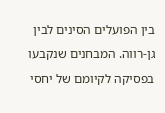בין הפועלים הסינים לבין גן-רווה. המבחנים שנקבעו בפסיקה לקיומם של יחסי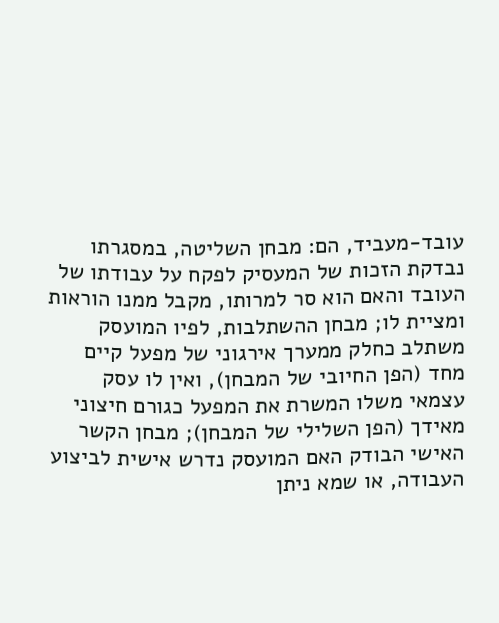עובד-מעביד, הם: מבחן השליטה, במסגרתו נבדקת הזכות של המעסיק לפקח על עבודתו של העובד והאם הוא סר למרותו, מקבל ממנו הוראות ומציית לו; מבחן ההשתלבות, לפיו המועסק משתלב כחלק ממערך אירגוני של מפעל קיים מחד (הפן החיובי של המבחן), ואין לו עסק עצמאי משלו המשרת את המפעל כגורם חיצוני מאידך (הפן השלילי של המבחן); מבחן הקשר האישי הבודק האם המועסק נדרש אישית לביצוע העבודה, או שמא ניתן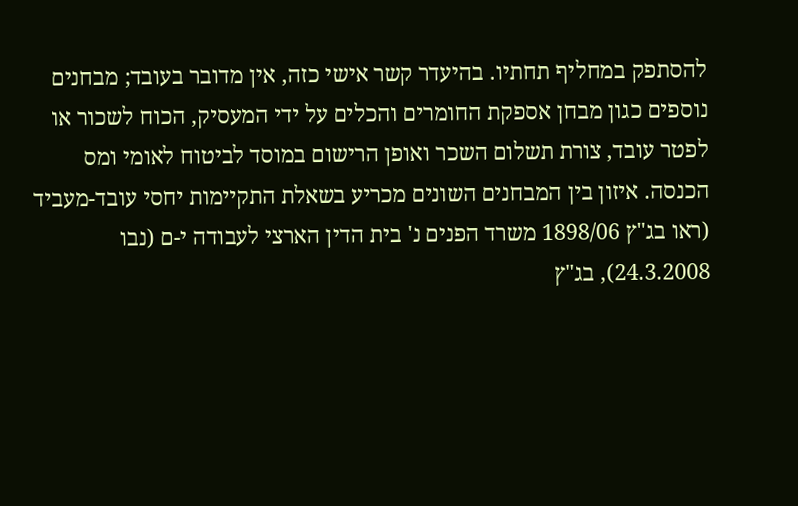להסתפק במחליף תחתיו. בהיעדר קשר אישי כזה, אין מדובר בעובד; מבחנים נוספים כגון מבחן אספקת החומרים והכלים על ידי המעסיק, הכוח לשכור או לפטר עובד, צורת תשלום השכר ואופן הרישום במוסד לביטוח לאומי ומס הכנסה. איזון בין המבחנים השונים מכריע בשאלת התקיימות יחסי עובד-מעביד (ראו בג"ץ 1898/06 משרד הפנים נ' בית הדין הארצי לעבודה י-ם (נבו 24.3.2008), בג"ץ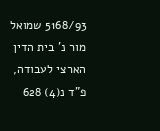5168/93 שמואל מור נ' בית הדין הארצי לעבודה, פ"ד נ(4) 628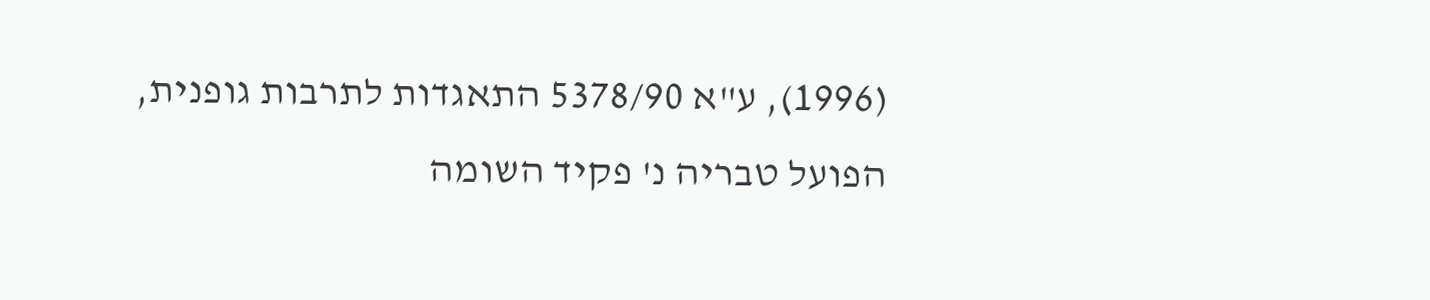(1996), ע"א 5378/90 התאגדות לתרבות גופנית, הפועל טבריה נ' פקיד השומה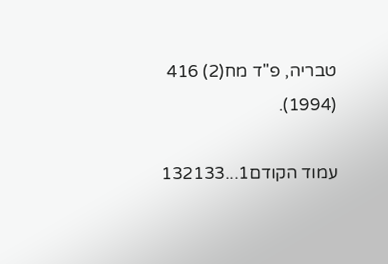טבריה, פ''ד מח(2) 416 (1994).

עמוד הקודם1...132133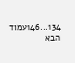134...146עמוד הבא